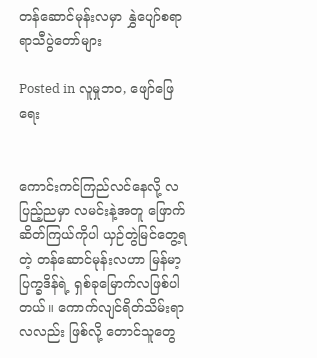တန်ဆောင်မုန်းလမှာ နွှဲပျော်စရာ ရာသီပွဲတော်များ

Posted in လူမှုဘဝ, ဖျော်ဖြေရေး


ကောင်းကင်ကြည်လင်နေလို့ လပြည့်ညမှာ လမင်းနဲ့အတူ ဖြောက်ဆိတ်ကြယ်ကိုပါ ယှဉ်တွဲမြင်တွေ့ရတဲ့ တန်ဆောင်မုန်းလဟာ မြန်မာ့ပြက္ခဒိန်ရဲ့ ရှစ်ခုမြောက်လဖြစ်ပါတယ်။ ကောက်လျင်ရိတ်သိမ်းရာ လလည်း ဖြစ်လို့ တောင်သူတွေ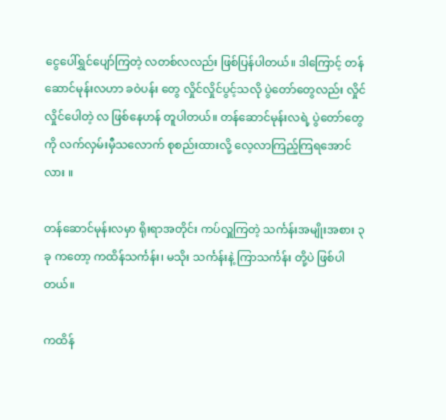ငွေပေါ်ရွှင်ပျော်ကြတဲ့ လတစ်လလည်း ဖြစ်ပြန်ပါတယ်။ ဒါကြောင့် တန်ဆောင်မုန်းလဟာ ခဝဲပန်း တွေ လှိုင်လှိုင်ပွင့်သလို ပွဲတော်တွေလည်း လှိုင်လှိုင်ပေါတဲ့ လ ဖြစ်နေဟန် တူပါတယ်။ တန်ဆောင်မုန်းလရဲ့ ပွဲတော်တွေကို လက်လှမ်းမှီသလောက် စုစည်းထားလို့ လေ့လာကြည့်ကြရအောင်လား ။

တန်ဆောင်မုန်းလမှာ ရိုးရာအတိုင်း ကပ်လှူကြတဲ့ သင်္ကန်းအမျိုးအစား ၃ ခု ကတော့ ကထိန်သင်္ကန်း၊ မသိုး သင်္ကန်းနဲ့ ကြာသင်္ကန်း တို့ပဲ ဖြစ်ပါတယ်။

ကထိန်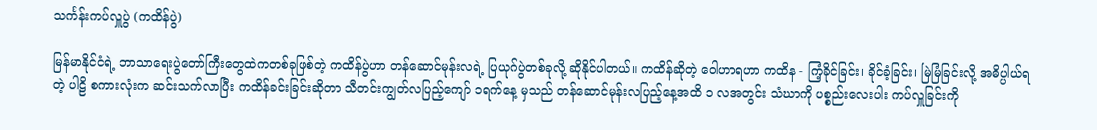သင်္ကန်းကပ်လှူပွဲ (ကထိန်ပွဲ)

မြန်မာနိုင်ငံရဲ့ ဘာသာရေးပွဲတော်ကြီးတွေထဲကတစ်ခုဖြစ်တဲ့ ကထိန်ပွဲဟာ တန်ဆောင်မုန်းလရဲ့ ပြယုဂ်ပွဲတစ်ခုလို့ ဆိုနိုင်ပါတယ်။ ကထိန်ဆိုတဲ့ ဝေါဟာရဟာ ကထိန - ကြံ့ခိုင်ခြင်း၊ ခိုင်ခံ့ခြင်း၊ မြဲမြံခြင်းလို့ အဓိပ္ပါယ်ရတဲ့ ပါဠိ စကားလုံးက ဆင်းသက်လာပြီး ကထိန်ခင်းခြင်းဆိုတာ သီတင်းကျွတ်လပြည့်ကျော် ၁ရက်နေ့ မှသည် တန်ဆောင်မုန်းလပြည့်နေ့အထိ ၁ လအတွင်း သံဃာကို ပစ္စည်းလေးပါး ကပ်လှူခြင်းကို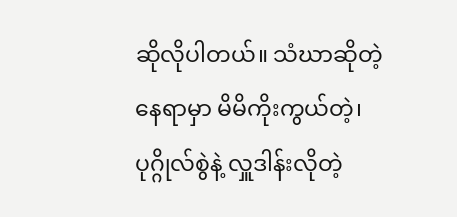ဆိုလိုပါတယ်။ သံဃာဆိုတဲ့နေရာမှာ မိမိကိုးကွယ်တဲ့၊ ပုဂ္ဂိုလ်စွဲနဲ့ လှူဒါန်းလိုတဲ့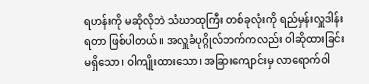ရဟန်းကို မဆိုလိုဘဲ သံဃာထုကြီး တစ်ခုလုံးကို ရည်မှန်းလှူဒါန်းရတာ ဖြစ်ပါတယ်။ အလှူခံပုဂ္ဂိုလ်ဘက်ကလည်း ဝါဆိုထားခြင်းမရှိသော၊ ဝါကျိုးထားသော၊ အခြားကျောင်းမှ လာရောက်ဝါ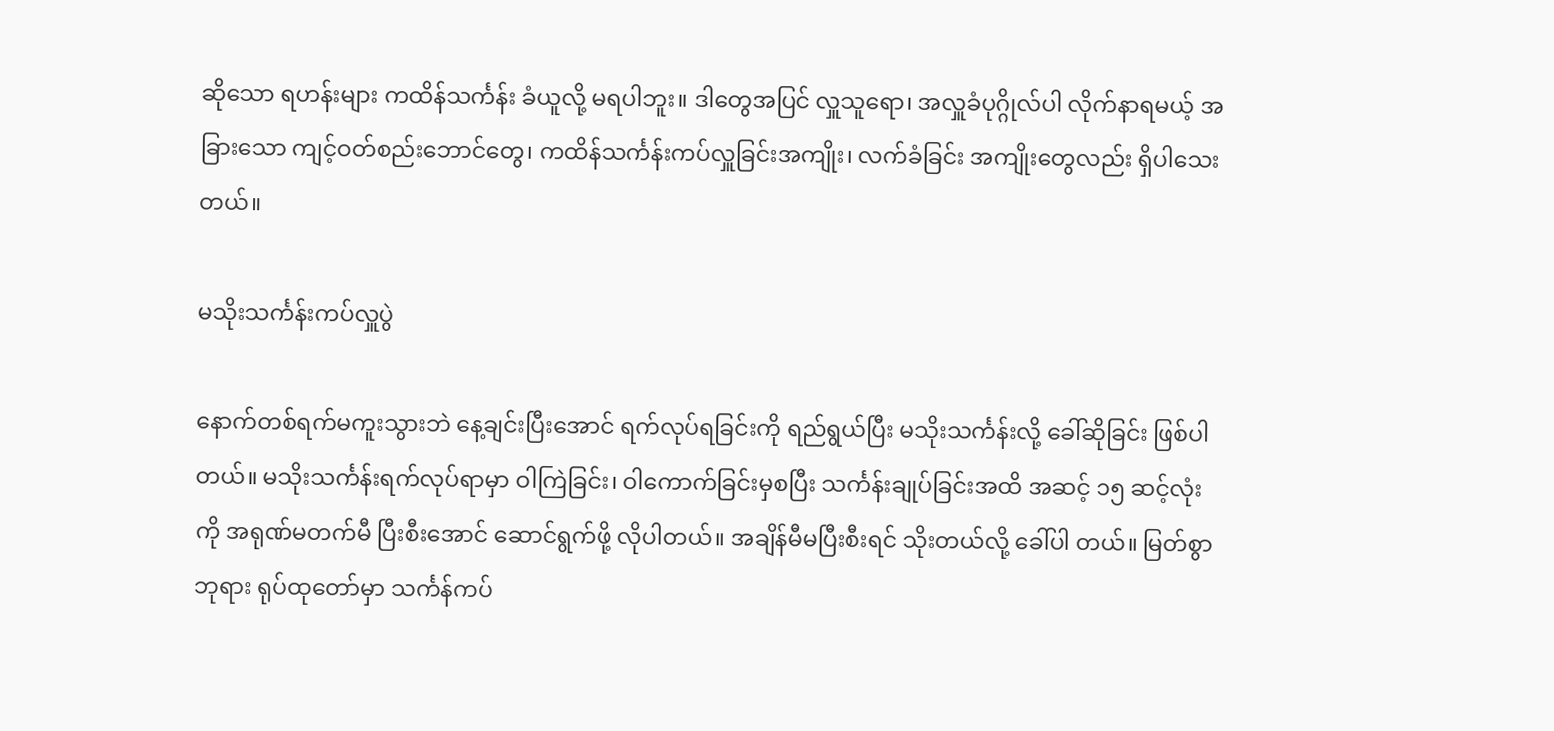ဆိုသော ရဟန်းများ ကထိန်သင်္ကန်း ခံယူလို့ မရပါဘူး။ ဒါတွေအပြင် လှူသူရော၊ အလှူခံပုဂ္ဂိုလ်ပါ လိုက်နာရမယ့် အခြားသော ကျင့်ဝတ်စည်းဘောင်တွေ၊ ကထိန်သင်္ကန်းကပ်လှူခြင်းအကျိုး၊ လက်ခံခြင်း အကျိုးတွေလည်း ရှိပါသေးတယ်။

မသိုးသင်္ကန်းကပ်လှူပွဲ

နောက်တစ်ရက်မကူးသွားဘဲ နေ့ချင်းပြီးအောင် ရက်လုပ်ရခြင်းကို ရည်ရွယ်ပြီး မသိုးသင်္ကန်းလို့ ခေါ်ဆိုခြင်း ဖြစ်ပါတယ်။ မသိုးသင်္ကန်းရက်လုပ်ရာမှာ ဝါကြဲခြင်း၊ ဝါကောက်ခြင်းမှစပြီး သင်္ကန်းချုပ်ခြင်းအထိ အဆင့် ၁၅ ဆင့်လုံးကို အရုဏ်မတက်မီ ပြီးစီးအောင် ဆောင်ရွက်ဖို့ လိုပါတယ်။ အချိန်မီမပြီးစီးရင် သိုးတယ်လို့ ခေါ်ပါ တယ်။ မြတ်စွာဘုရား ရုပ်ထုတော်မှာ သင်္ကန်ကပ်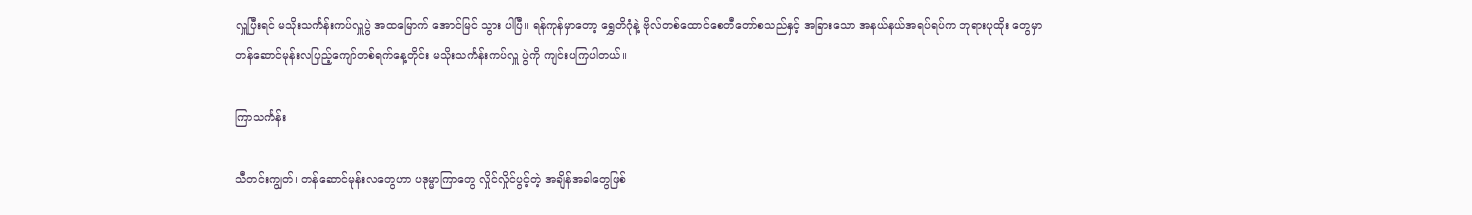လှူပြီးရင် မသိုးသင်္ကန်းကပ်လှူပွဲ အထမြောက် အောင်မြင် သွား ပါပြီ။ ရန်ကုန်မှာတော့ ရွှေတိဂုံနဲ့ ဗိုလ်တစ်ထောင်စေတီတော်စသည်နှင့် အခြားသော အနယ်နယ်အရပ်ရပ်က ဘုရားပုထိုး တွေမှာ တန်ဆောင်မုန်းလပြည့်ကျော်တစ်ရက်နေ့တိုင်း မသိုးသင်္ကန်းကပ်လှူ ပွဲကို ကျင်းပကြပါတယ်။

ကြာသင်္ကန်း

သီတင်းကျွတ်၊ တန်ဆောင်မုန်းလတွေဟာ ပဒုမ္မာကြာတွေ လှိုင်လှိုင်ပွင့်တဲ့ အချိန်အခါတွေဖြစ်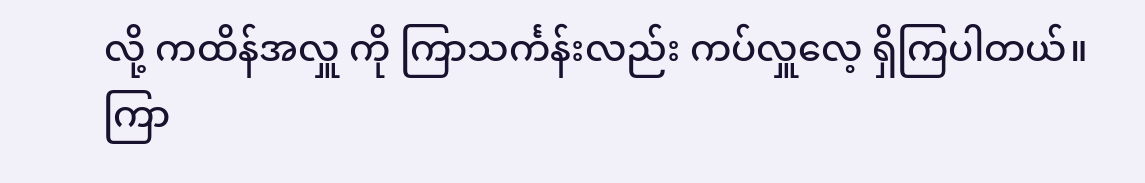လို့ ကထိန်အလှူ ကို ကြာသင်္ကန်းလည်း ကပ်လှူလေ့ ရှိကြပါတယ်။ ကြာ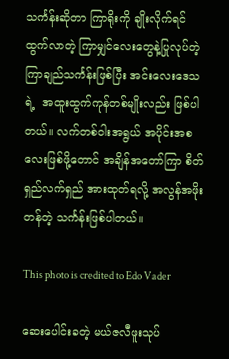သင်္ကန်းဆိုတာ ကြာရိုးကို ချိုးလိုက်ရင် ထွက်လာတဲ့ ကြာမျှင်လေးတွေနဲ့ပြုလုပ်တဲ့ ကြာချည်သင်္ကန်းဖြစ်ပြီး အင်းလေးဒေသရဲ့  အထူးထွက်ကုန်တစ်မျိုးလည်း ဖြစ်ပါ တယ်။ လက်တစ်ဝါးအရွယ် အပိုင်းအစလေးဖြစ်ဖို့တောင် အချိန်အတော်ကြာ စိတ်ရှည်လက်ရှည် အားထုတ်ရလို့ အလွန်အဖိုးတန်တဲ့ သင်္ကန်းဖြစ်ပါတယ်။

This photo is credited to Edo Vader

ဆေးပေါင်းခတဲ့ မယ်ဇလီဖူးသုပ်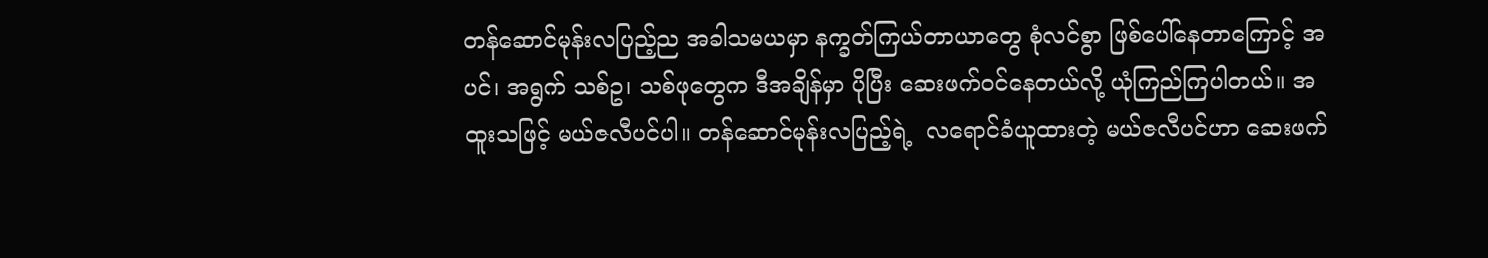တန်ဆောင်မုန်းလပြည့်ည အခါသမယမှာ နက္ခတ်ကြယ်တာယာတွေ စုံလင်စွာ ဖြစ်ပေါ်နေတာကြောင့် အပင်၊ အရွက် သစ်ဥ၊ သစ်ဖုတွေက ဒီအချိန်မှာ ပိုပြီး ‌ဆေးဖက်ဝင်နေတယ်လို့ ယုံကြည်ကြပါတယ်။ အထူးသဖြင့် မယ်ဇလီပင်ပါ။ တန်ဆောင်မုန်းလပြည့်ရဲ့  လရောင်ခံယူထားတဲ့ မယ်ဇလီပင်ဟာ ဆေးဖက်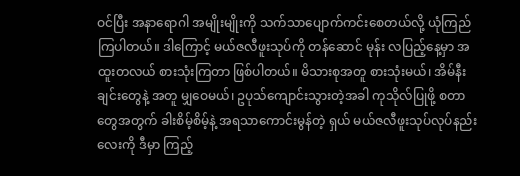ဝင်ပြီး အနာရောဂါ အမျိုးမျိုးကို သက်သာပျောက်ကင်းစေတယ်လို့ ယုံကြည်ကြပါတယ်။ ဒါကြောင့် မယ်ဇလီဖူးသုပ်ကို တန်ဆောင် မုန်း လပြည့်နေ့မှာ အထူးတလယ် စားသုံးကြတာ ဖြစ်ပါတယ်။ မိသားစုအတူ စားသုံးမယ်၊ အိမ်နီးချင်းတွေနဲ့ အတူ မျှဝေမယ်၊ ဥပုသ်ကျောင်းသွားတဲ့အခါ ကုသိုလ်ပြုဖို့ စတာတွေအတွက် ခါးစိမ့်စိမ့်နဲ့ အရသာကောင်းမွန်တဲ့ ရှယ် မယ်ဇလီဖူးသုပ်လုပ်နည်းလေးကို ဒီမှာ ကြည့်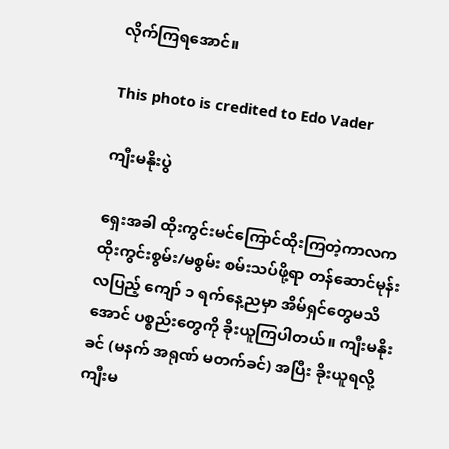လိုက်ကြရ‌အောင်။

This photo is credited to Edo Vader

ကျီးမနိုးပွဲ

ရှေးအခါ ထိုးကွင်းမင်ကြောင်ထိုးကြတဲ့ကာလက ထိုးကွင်းစွမ်း/မစွမ်း စမ်းသပ်ဖို့ရာ တန်ဆောင်မုန်းလပြည့် ကျော် ၁ ရက်နေ့ညမှာ အိမ်ရှင်တွေမသိအောင် ပစ္စည်းတွေကို ခိုးယူကြပါတယ်။ ကျီးမနိုးခင် (မနက် အရုဏ် မတက်ခင်) အပြီး ခိုးယူရလို့ ကျီးမ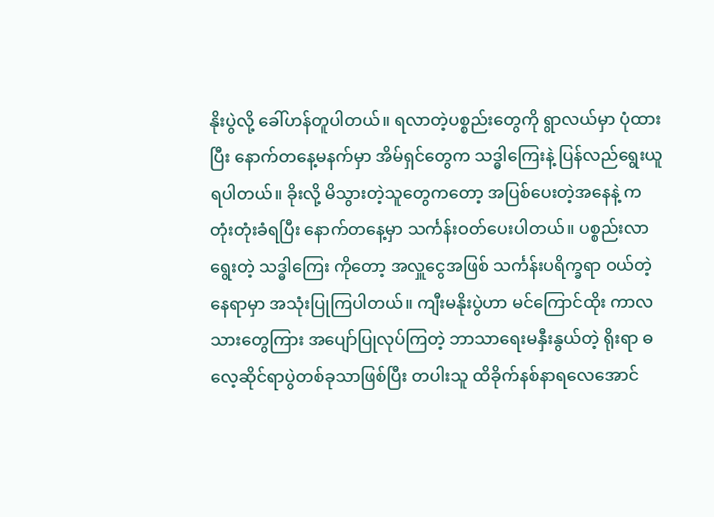နိုးပွဲလို့ ခေါ်ဟန်တူပါတယ်။ ရလာတဲ့ပစ္စည်းတွေကို ရွာလယ်မှာ ပုံထားပြီး နောက်တနေ့မနက်မှာ အိမ်ရှင်တွေက သဒ္ဓါကြေးနဲ့ ပြန်လည်ရွေးယူရပါတယ်။ ခိုးလို့ မိသွားတဲ့သူတွေကတော့ အပြစ်ပေးတဲ့အနေနဲ့ ကတုံးတုံးခံရပြီး နောက်တနေ့မှာ သင်္ကန်းဝတ်ပေးပါတယ်။ ပစ္စည်းလာရွေးတဲ့ သဒ္ဓါကြေး ကိုတော့ အလှူ‌ငွေအဖြစ် သင်္ကန်းပရိက္ခရာ ဝယ်တဲ့နေရာမှာ အသုံးပြုကြပါတယ်။ ကျီးမနိုးပွဲဟာ မင်ကြောင်ထိုး ကာလသားတွေကြား အပျော်ပြုလုပ်ကြတဲ့ ဘာသာရေးမနှီးနွယ်တဲ့ ရိုးရာ ဓလေ့ဆိုင်ရာပွဲတစ်ခုသာဖြစ်ပြီး တပါးသူ ထိခိုက်နစ်နာရလေအောင်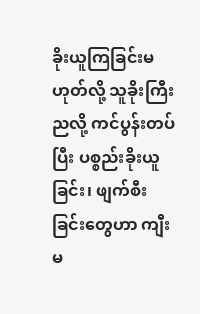ခိုးယူကြခြင်းမဟုတ်လို့ သူခိုးကြီးညလို့ ကင်ပွန်းတပ်ပြီး ပစ္စည်းခိုးယူခြင်း၊ ဖျက်စီးခြင်းတွေဟာ ကျီးမ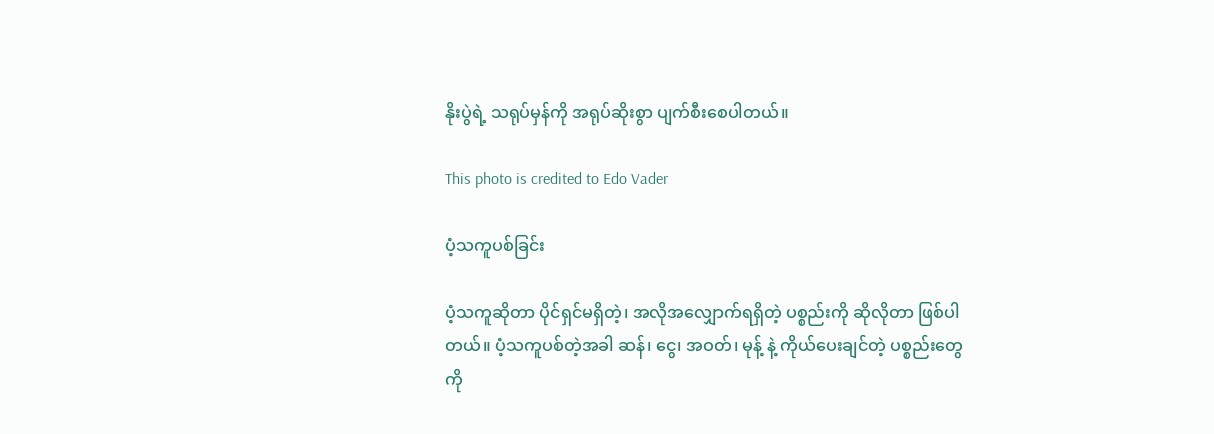နိုးပွဲရဲ့ သရုပ်မှန်ကို အရုပ်ဆိုးစွာ ပျက်စီးစေပါတယ်။

This photo is credited to Edo Vader

ပံ့သကူပစ်ခြင်း

ပံ့သကူဆိုတာ ပိုင်ရှင်မရှိတဲ့၊ အလိုအလျှောက်ရရှိတဲ့ ပစ္စည်းကို ဆိုလိုတာ ဖြစ်ပါတယ်။ ပံ့သကူပစ်တဲ့အခါ ဆန်၊ ငွေ၊ အဝတ်၊ မုန့် နဲ့ ကိုယ်ပေးချင်တဲ့ ပစ္စည်းတွေကို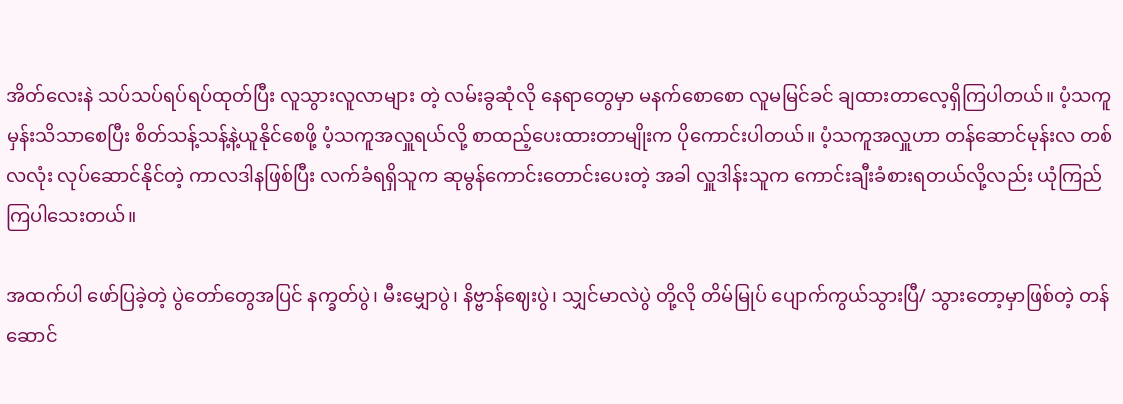အိတ်လေးနဲ သပ်သပ်ရပ်ရပ်ထုတ်ပြီး လူသွားလူလာများ တဲ့ လမ်းခွဆုံလို နေရာတွေမှာ မနက်စောစော လူမမြင်ခင် ချထားတာလေ့ရှိကြပါတယ်။ ပံ့သကူမှန်းသိသာစေပြီး စိတ်သန့်သန့်နဲ့ယူနိုင်စေဖို့ ပံ့သကူအလှူရယ်လို့ စာထည့်ပေးထားတာမျိုးက ပိုကောင်းပါတယ်။ ပံ့သကူအလှူဟာ တန်ဆောင်မုန်းလ တစ်လလုံး လုပ်ဆောင်နိုင်တဲ့ ကာလဒါနဖြစ်ပြီး လက်ခံရရှိသူက ဆုမွန်ကောင်းတောင်းပေးတဲ့ အခါ လှူဒါန်းသူက ကောင်းချီးခံစားရတယ်လို့လည်း ယုံကြည်ကြပါသေးတယ်။

အထက်ပါ ဖော်ပြခဲ့တဲ့ ပွဲတော်တွေအပြင် နက္ခတ်ပွဲ၊ မီးမျှောပွဲ၊ နိဗ္ဗာန်ဈေးပွဲ၊ သျှင်မာလဲပွဲ တို့လို တိမ်မြုပ် ပျောက်ကွယ်သွားပြီ/ သွားတော့မှာဖြစ်တဲ့ တန်ဆောင်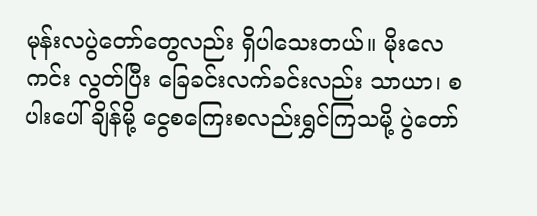မုန်းလပွဲတော်တွေလည်း ရှိပါသေးတယ်။ မိုးလေကင်း လွတ်ပြီး ခြေခင်းလက်ခင်းလည်း သာယာ၊ စပါးပေါ်ချိန်မို့ ငွေစကြေးစလည်းရွှင်ကြသမို့ ပွဲတော်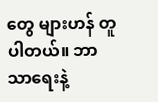တွေ များဟန် တူပါတယ်။ ဘာသာရေးနဲ့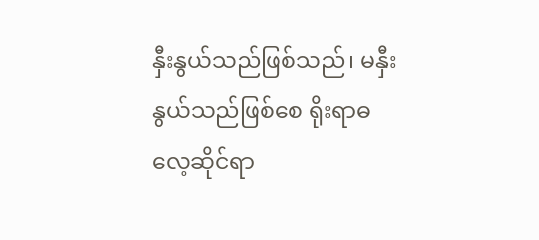နှီးနွယ်သည်ဖြစ်သည်၊ မနှီးနွယ်သည်ဖြစ်စေ ရိုးရာဓလေ့ဆိုင်ရာ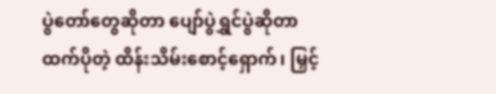ပွဲ‌တော်တွေဆိုတာ ပျော်ပွဲရွှင်ပွဲဆိုတာထက်ပိုတဲ့ ထိန်းသိမ်းစောင့်ရှောက်၊ မြှင့်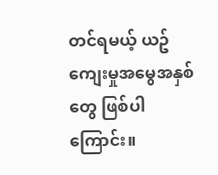တင်ရမယ့် ယဥ်ကျေးမှုအမွေအနှစ်တွေ ဖြစ်ပါကြောင်း။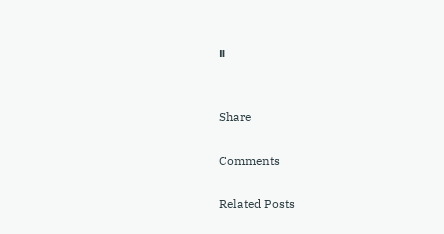။


Share

Comments

Related Posts